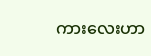ကားလေးဟာ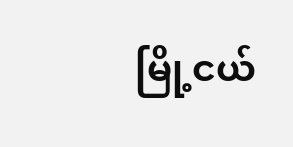မြို့ငယ်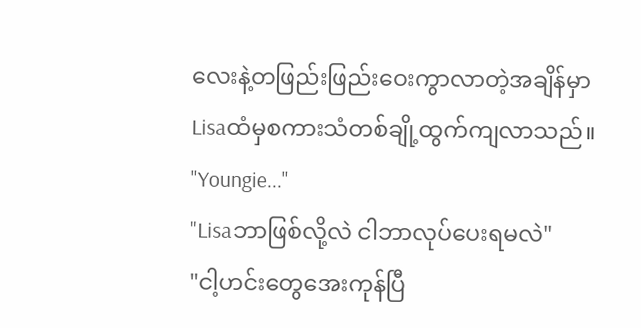လေးနဲ့တဖြည်းဖြည်းဝေးကွာလာတဲ့အချိန်မှာ Lisaထံမှစကားသံတစ်ချို့ထွက်ကျလာသည်။
"Youngie..."
"Lisaဘာဖြစ်လို့လဲ ငါဘာလုပ်ပေးရမလဲ"
"ငါ့ဟင်းတွေအေးကုန်ပြီ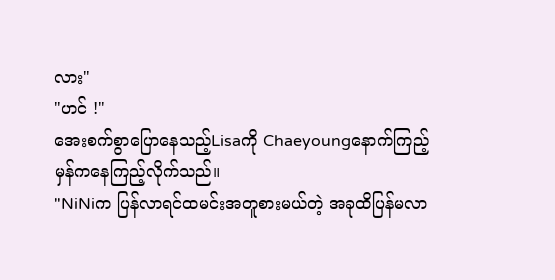လား"
"ဟင် !"
အေးစက်စွာပြောနေသည့်Lisaကို Chaeyoungနောက်ကြည့်မှန်ကနေကြည့်လိုက်သည်။
"NiNiက ပြန်လာရင်ထမင်းအတူစားမယ်တဲ့ အခုထိပြန်မလာ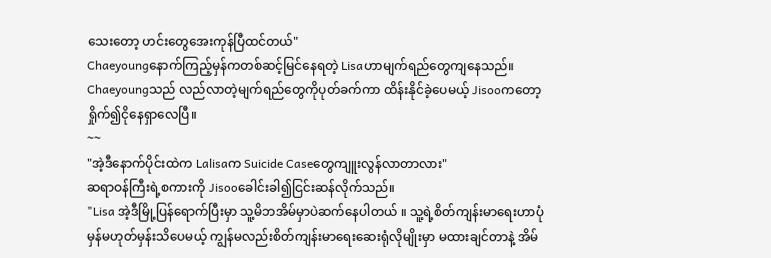သေးတော့ ဟင်းတွေအေးကုန်ပြီထင်တယ်"
Chaeyoungနောက်ကြည့်မှန်ကတစ်ဆင့်မြင်နေရတဲ့ Lisaဟာမျက်ရည်တွေကျနေသည်။ Chaeyoungသည် လည်လာတဲ့မျက်ရည်တွေကိုပုတ်ခက်ကာ ထိန်းနိုင်ခဲ့ပေမယ့် Jisooကတော့ ရှိုက်၍ငိုနေရှာလေပြီ။
~~
"အဲ့ဒီနောက်ပိုင်းထဲက Lalisaက Suicide Caseတွေကျူးလွန်လာတာလား"
ဆရာဝန်ကြီးရဲ့စကားကို Jisooခေါင်းခါ၍ငြင်းဆန်လိုက်သည်။
"Lisa အဲ့ဒီမြို့ပြန်ရောက်ပြီးမှာ သူ့မိဘအိမ်မှာပဲဆက်နေပါတယ် ။ သူ့ရဲ့စိတ်ကျန်းမာရေးဟာပုံမှန်မဟုတ်မှန်းသိပေမယ့် ကျွန်မလည်းစိတ်ကျန်းမာရေးဆေးရုံလိုမျိုးမှာ မထားချင်တာနဲ့ အိမ်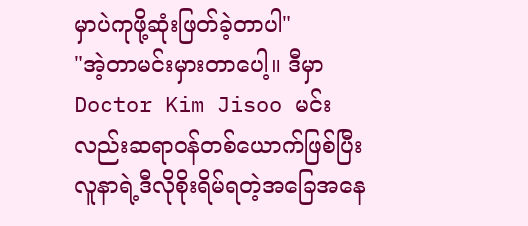မှာပဲကုဖို့ဆုံးဖြတ်ခဲ့တာပါ"
"အဲ့တာမင်းမှားတာပေါ့။ ဒီမှာ Doctor Kim Jisoo မင်းလည်းဆရာဝန်တစ်ယောက်ဖြစ်ပြီး လူနာရဲ့ဒီလိုစိုးရိမ်ရတဲ့အခြေအနေ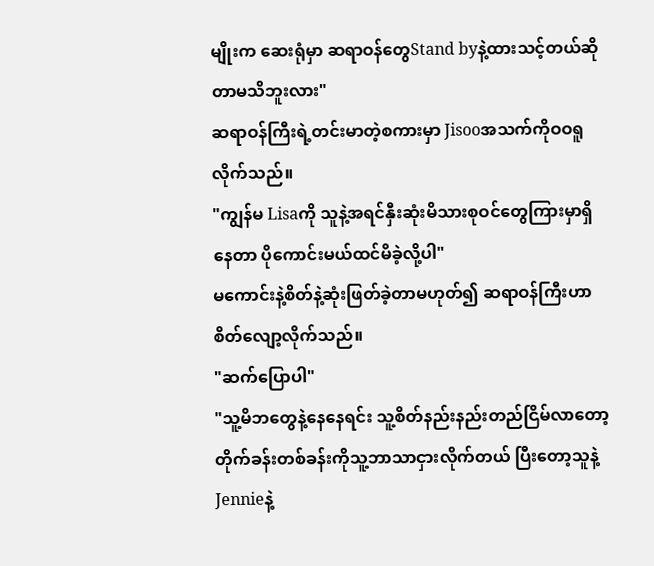မျိုးက ဆေးရုံမှာ ဆရာဝန်တွေStand byနဲ့ထားသင့်တယ်ဆိုတာမသိဘူးလား"
ဆရာဝန်ကြီးရဲ့တင်းမာတဲ့စကားမှာ Jisooအသက်ကိုဝဝရူလိုက်သည်။
"ကျွန်မ Lisaကို သူနဲ့အရင်နှီးဆုံးမိသားစုဝင်တွေကြားမှာရှိနေတာ ပိုကောင်းမယ်ထင်မိခဲ့လို့ပါ"
မကောင်းနဲ့စိတ်နဲ့ဆုံးဖြတ်ခဲ့တာမဟုတ်၍ ဆရာဝန်ကြီးဟာစိတ်လျော့လိုက်သည်။
"ဆက်ပြောပါ"
"သူ့မိဘတွေနဲ့နေနေရင်း သူ့စိတ်နည်းနည်းတည်ငြိမ်လာတော့ တိုက်ခန်းတစ်ခန်းကိုသူ့ဘာသာငှားလိုက်တယ် ပြီးတော့သူနဲ့Jennieနဲ့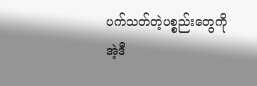ပက်သတ်တဲ့ပစ္စည်းတွေကိုအဲ့ဒီ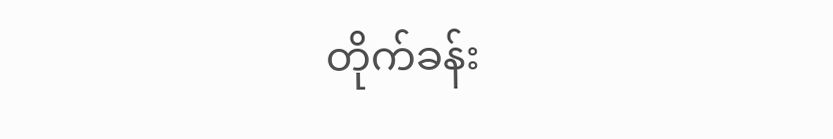တိုက်ခန်း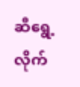ဆီရွေ့လိုက်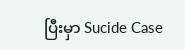ပြီးမှာ Sucide Case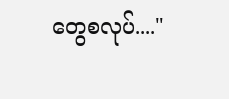တွေစလုပ်...."